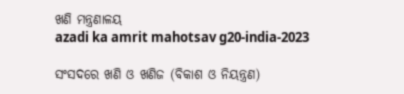ଖଣି ମନ୍ତ୍ରଣାଳୟ
azadi ka amrit mahotsav g20-india-2023

ସଂସଦରେ ଖଣି ଓ ଖଣିଜ (ବିକାଶ ଓ ନିୟନ୍ତ୍ରଣ)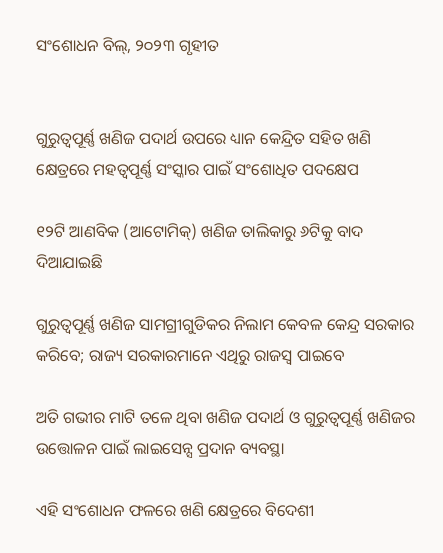ସଂଶୋଧନ ବିଲ୍‌, ୨୦୨୩ ଗୃହୀତ


ଗୁରୁତ୍ୱପୂର୍ଣ୍ଣ ଖଣିଜ ପଦାର୍ଥ ଉପରେ ଧ୍ୟାନ କେନ୍ଦ୍ରିତ ସହିତ ଖଣି କ୍ଷେତ୍ରରେ ମହତ୍ୱପୂର୍ଣ୍ଣ ସଂସ୍କାର ପାଇଁ ସଂଶୋଧିତ ପଦକ୍ଷେପ

୧୨ଟି ଆଣବିକ (ଆଟୋମିକ୍‌) ଖଣିଜ ତାଲିକାରୁ ୬ଟିକୁ ବାଦ ଦିଆଯାଇଛି

ଗୁରୁତ୍ୱପୂର୍ଣ୍ଣ ଖଣିଜ ସାମଗ୍ରୀଗୁଡିକର ନିଲାମ କେବଳ କେନ୍ଦ୍ର ସରକାର କରିବେ; ରାଜ୍ୟ ସରକାରମାନେ ଏଥିରୁ ରାଜସ୍ୱ ପାଇବେ

ଅତି ଗଭୀର ମାଟି ତଳେ ଥିବା ଖଣିଜ ପଦାର୍ଥ ଓ ଗୁରୁତ୍ୱପୂର୍ଣ୍ଣ ଖଣିଜର ଉତ୍ତୋଳନ ପାଇଁ ଲାଇସେନ୍ସ ପ୍ରଦାନ ବ୍ୟବସ୍ଥା

ଏହି ସଂଶୋଧନ ଫଳରେ ଖଣି କ୍ଷେତ୍ରରେ ବିଦେଶୀ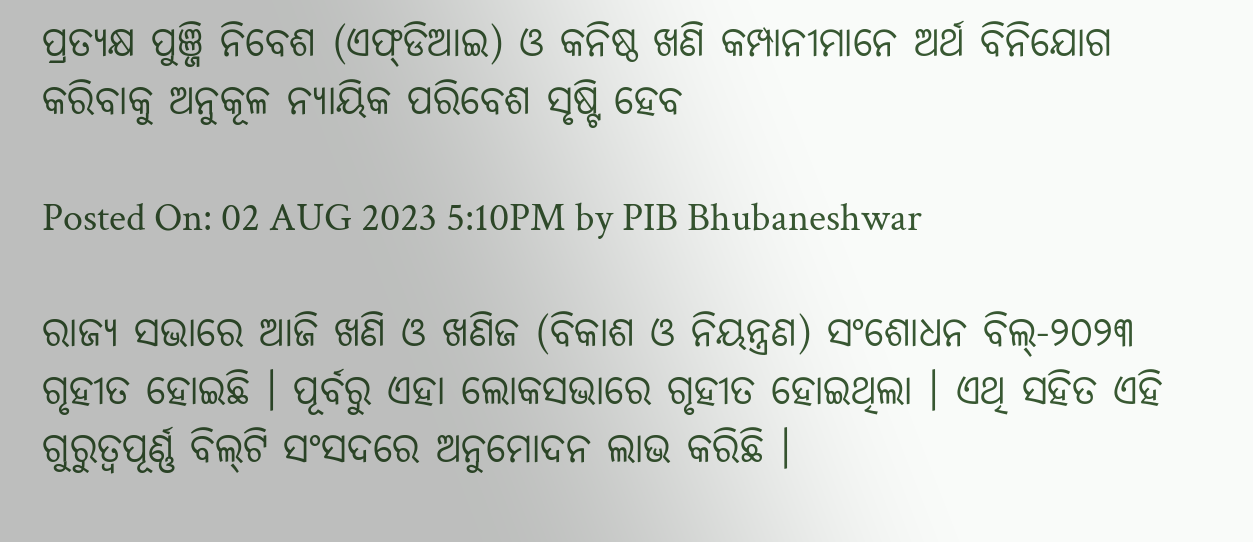ପ୍ରତ୍ୟକ୍ଷ ପୁଞ୍ଜି ନିବେଶ (ଏଫ୍‌ଡିଆଇ) ଓ କନିଷ୍ଠ ଖଣି କମ୍ପାନୀମାନେ ଅର୍ଥ ବିନିଯୋଗ କରିବାକୁ ଅନୁକୂଳ ନ୍ୟାୟିକ ପରିବେଶ ସୃଷ୍ଟି ହେବ

Posted On: 02 AUG 2023 5:10PM by PIB Bhubaneshwar

ରାଜ୍ୟ ସଭାରେ ଆଜି ଖଣି ଓ ଖଣିଜ (ବିକାଶ ଓ ନିୟନ୍ତ୍ରଣ) ସଂଶୋଧନ ବିଲ୍‌-୨୦୨୩ ଗୃହୀତ ହୋଇଛି । ପୂର୍ବରୁ ଏହା ଲୋକସଭାରେ ଗୃହୀତ ହୋଇଥିଲା । ଏଥି ସହିତ ଏହି ଗୁରୁତ୍ୱପୂର୍ଣ୍ଣ ବିଲ୍‌ଟି ସଂସଦରେ ଅନୁମୋଦନ ଲାଭ କରିଛି ।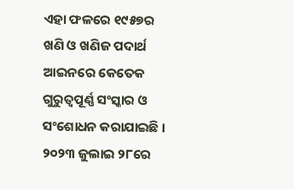ଏହା ଫଳରେ ୧୯୫୭ର ଖଣି ଓ ଖଣିଜ ପଦାର୍ଥ ଆଇନରେ କେତେକ ଗୁରୁତ୍ୱପୂର୍ଣ୍ଣ ସଂସ୍କାର ଓ ସଂଶୋଧନ କରାଯାଇଛି । ୨୦୨୩ ଜୁଲାଇ ୨୮ରେ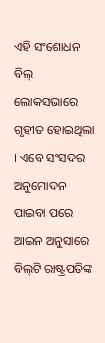ଏହି ସଂଶୋଧନ ବିଲ୍ ଲୋକସଭାରେ ଗୃହୀତ ହୋଇଥିଲା । ଏବେ ସଂସଦର ଅନୁମୋଦନ ପାଇବା ପରେ ଆଇନ ଅନୁସାରେ ବିଲ୍‌ଟି ରାଷ୍ଟ୍ରପତିଙ୍କ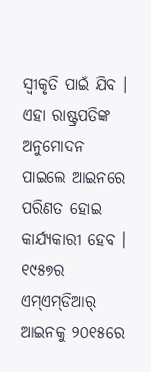ସ୍ୱୀକୃତି ପାଇଁ ଯିବ । ଏହା ରାଷ୍ଟ୍ରପତିଙ୍କ ଅନୁମୋଦନ ପାଇଲେ ଆଇନରେ ପରିଣତ ହୋଇ କାର୍ଯ୍ୟକାରୀ ହେବ । ୧୯୫୭ର ଏମ୍‌ଏମ୍‌ଡିଆର୍ ଆଇନକୁ ୨୦୧୫ରେ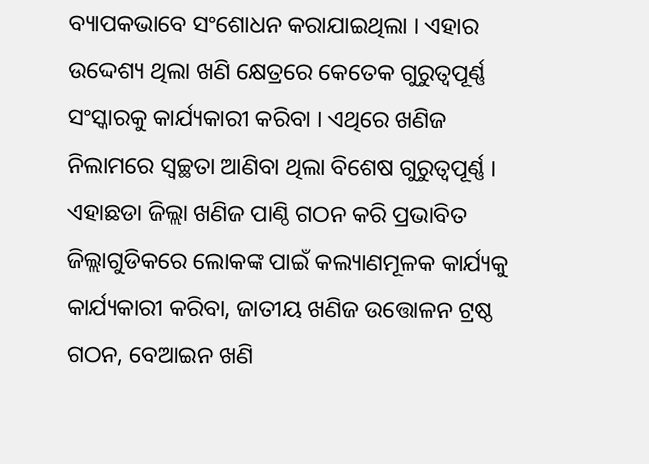ବ୍ୟାପକଭାବେ ସଂଶୋଧନ କରାଯାଇଥିଲା । ଏହାର ଉଦ୍ଦେଶ୍ୟ ଥିଲା ଖଣି କ୍ଷେତ୍ରରେ କେତେକ ଗୁରୁତ୍ୱପୂର୍ଣ୍ଣ ସଂସ୍କାରକୁ କାର୍ଯ୍ୟକାରୀ କରିବା । ଏଥିରେ ଖଣିଜ ନିଲାମରେ ସ୍ୱଚ୍ଛତା ଆଣିବା ଥିଲା ବିଶେଷ ଗୁରୁତ୍ୱପୂର୍ଣ୍ଣ । ଏହାଛଡା ଜିଲ୍ଲା ଖଣିଜ ପାଣ୍ଠି ଗଠନ କରି ପ୍ରଭାବିତ ଜିଲ୍ଲାଗୁଡିକରେ ଲୋକଙ୍କ ପାଇଁ କଲ୍ୟାଣମୂଳକ କାର୍ଯ୍ୟକୁ କାର୍ଯ୍ୟକାରୀ କରିବା, ଜାତୀୟ ଖଣିଜ ଉତ୍ତୋଳନ ଟ୍ରଷ୍ଠ ଗଠନ, ବେଆଇନ ଖଣି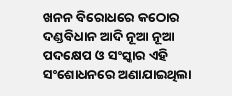ଖନନ ବିରୋଧରେ କଠୋର ଦଣ୍ଡବିଧାନ ଆଦି ନୂଆ ନୂଆ ପଦକ୍ଷେପ ଓ ସଂସ୍କାର ଏହି ସଂଶୋଧନରେ ଅଣାଯାଇଥିଲା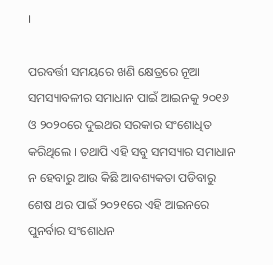।

ପରବର୍ତ୍ତୀ ସମୟରେ ଖଣି କ୍ଷେତ୍ରରେ ନୂଆ ସମସ୍ୟାବଳୀର ସମାଧାନ ପାଇଁ ଆଇନକୁ ୨୦୧୬ ଓ ୨୦୨୦ରେ ଦୁଇଥର ସରକାର ସଂଶୋଧିତ କରିଥିଲେ । ତଥାପି ଏହି ସବୁ ସମସ୍ୟାର ସମାଧାନ ନ ହେବାରୁ ଆଉ କିଛି ଆବଶ୍ୟକତା ପଡିବାରୁ ଶେଷ ଥର ପାଇଁ ୨୦୨୧ରେ ଏହି ଆଇନରେ ପୁନର୍ବାର ସଂଶୋଧନ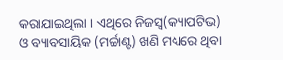କରାଯାଇଥିଲା । ଏଥିରେ ନିଜସ୍ୱ(କ୍ୟାପଟିଭ) ଓ ବ୍ୟାବସାୟିକ (ମର୍ଚ୍ଚାଣ୍ଟ) ଖଣି ମଧ୍ୟରେ ଥିବା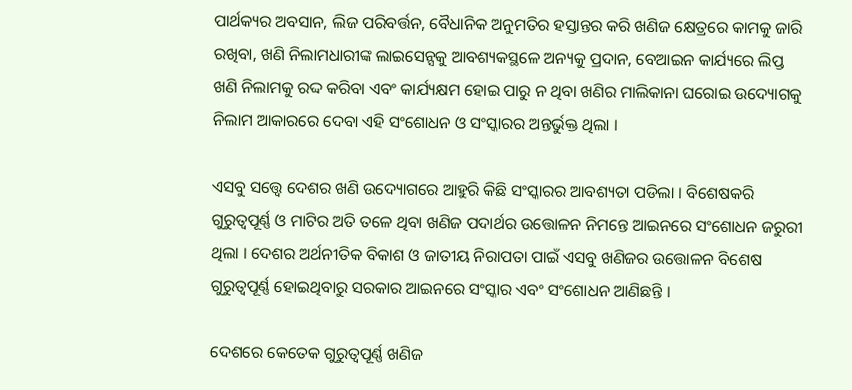ପାର୍ଥକ୍ୟର ଅବସାନ, ଲିଜ ପରିବର୍ତ୍ତନ, ବୈଧାନିକ ଅନୁମତିର ହସ୍ତାନ୍ତର କରି ଖଣିଜ କ୍ଷେତ୍ରରେ କାମକୁ ଜାରି ରଖିବା, ଖଣି ନିଲାମଧାରୀଙ୍କ ଲାଇସେନ୍ସକୁ ଆବଶ୍ୟକସ୍ଥଳେ ଅନ୍ୟକୁ ପ୍ରଦାନ, ବେଆଇନ କାର୍ଯ୍ୟରେ ଲିପ୍ତ ଖଣି ନିଲାମକୁ ରଦ୍ଦ କରିବା ଏବଂ କାର୍ଯ୍ୟକ୍ଷମ ହୋଇ ପାରୁ ନ ଥିବା ଖଣିର ମାଲିକାନା ଘରୋଇ ଉଦ୍ୟୋଗକୁ ନିଲାମ ଆକାରରେ ଦେବା ଏହି ସଂଶୋଧନ ଓ ସଂସ୍କାରର ଅନ୍ତର୍ଭୁକ୍ତ ଥିଲା ।

ଏସବୁ ସତ୍ତ୍ୱେ ଦେଶର ଖଣି ଉଦ୍ୟୋଗରେ ଆହୁରି କିଛି ସଂସ୍କାରର ଆବଶ୍ୟତା ପଡିଲା । ବିଶେଷକରି ଗୁରୁତ୍ୱପୂର୍ଣ୍ଣ ଓ ମାଟିର ଅତି ତଳେ ଥିବା ଖଣିଜ ପଦାର୍ଥର ଉତ୍ତୋଳନ ନିମନ୍ତେ ଆଇନରେ ସଂଶୋଧନ ଜରୁରୀ ଥିଲା । ଦେଶର ଅର୍ଥନୀତିକ ବିକାଶ ଓ ଜାତୀୟ ନିରାପତା ପାଇଁ ଏସବୁ ଖଣିଜର ଉତ୍ତୋଳନ ବିଶେଷ ଗୁରୁତ୍ୱପୂର୍ଣ୍ଣ ହୋଇଥିବାରୁ ସରକାର ଆଇନରେ ସଂସ୍କାର ଏବଂ ସଂଶୋଧନ ଆଣିଛନ୍ତି ।

ଦେଶରେ କେତେକ ଗୁରୁତ୍ୱପୂର୍ଣ୍ଣ ଖଣିଜ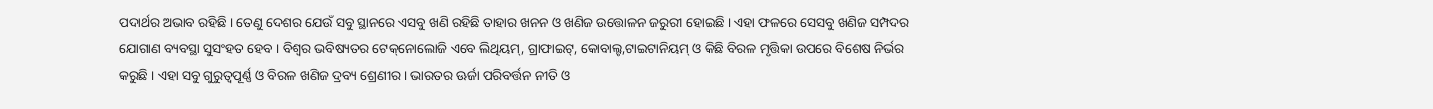ପଦାର୍ଥର ଅଭାବ ରହିଛି । ତେଣୁ ଦେଶର ଯେଉଁ ସବୁ ସ୍ଥାନରେ ଏସବୁ ଖଣି ରହିଛି ତାହାର ଖନନ ଓ ଖଣିଜ ଉତ୍ତୋଳନ ଜରୁରୀ ହୋଇଛି । ଏହା ଫଳରେ ସେସବୁ ଖଣିଜ ସମ୍ପଦର ଯୋଗାଣ ବ୍ୟବସ୍ଥା ସୁସଂହତ ହେବ । ବିଶ୍ୱର ଭବିଷ୍ୟତର ଟେକ୍‌ନୋଲୋଜି ଏବେ ଲିଥିୟମ୍‌, ଗ୍ରାଫାଇଟ୍‌, କୋବାଲ୍ଟ,ଟାଇଟାନିୟମ୍ ଓ କିଛି ବିରଳ ମୃତ୍ତିକା ଉପରେ ବିଶେଷ ନିର୍ଭର କରୁଛି । ଏହା ସବୁ ଗୁରୁତ୍ୱପୂର୍ଣ୍ଣ ଓ ବିରଳ ଖଣିଜ ଦ୍ରବ୍ୟ ଶ୍ରେଣୀର । ଭାରତର ଊର୍ଜା ପରିବର୍ତ୍ତନ ନୀତି ଓ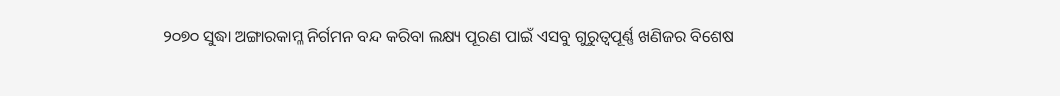୨୦୭୦ ସୁଦ୍ଧା ଅଙ୍ଗାରକାମ୍ଳ ନିର୍ଗମନ ବନ୍ଦ କରିବା ଲକ୍ଷ୍ୟ ପୂରଣ ପାଇଁ ଏସବୁ ଗୁରୁତ୍ୱପୂର୍ଣ୍ଣ ଖଣିଜର ବିଶେଷ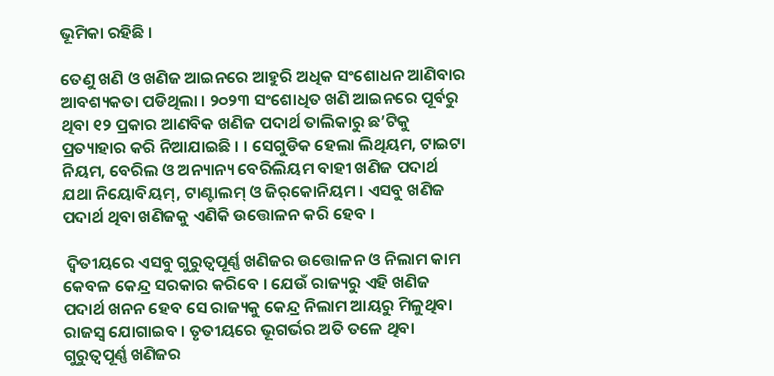ଭୂମିକା ରହିଛି ।

ତେଣୁ ଖଣି ଓ ଖଣିଜ ଆଇନରେ ଆହୁରି ଅଧିକ ସଂଶୋଧନ ଆଣିବାର ଆବଶ୍ୟକତା ପଡିଥିଲା । ୨୦୨୩ ସଂଶୋଧିତ ଖଣି ଆଇନରେ ପୂର୍ବରୁ ଥିବା ୧୨ ପ୍ରକାର ଆଣବିକ ଖଣିଜ ପଦାର୍ଥ ତାଲିକାରୁ ଛ’ଟିକୁ ପ୍ରତ୍ୟାହାର କରି ନିଆଯାଇଛି । । ସେଗୁଡିକ ହେଲା ଲିଥିୟମ, ଟାଇଟା ନିୟମ, ବେରିଲ ଓ ଅନ୍ୟାନ୍ୟ ବେରିଲିୟମ ବାହୀ ଖଣିଜ ପଦାର୍ଥ ଯଥା ନିୟୋବିୟମ୍‌, ଟାଣ୍ଟାଲମ୍ ଓ ଜିର୍‌କୋନିୟମ । ଏସବୁ ଖଣିଜ ପଦାର୍ଥ ଥିବା ଖଣିଜକୁ ଏଣିକି ଉତ୍ତୋଳନ କରି ହେବ ।

 ଦ୍ୱିତୀୟରେ ଏସବୁ ଗୁରୁତ୍ୱପୂର୍ଣ୍ଣ ଖଣିଜର ଉତ୍ତୋଳନ ଓ ନିଲାମ କାମ କେବଳ କେନ୍ଦ୍ର ସରକାର କରିବେ । ଯେଉଁ ରାଜ୍ୟରୁ ଏହି ଖଣିଜ ପଦାର୍ଥ ଖନନ ହେବ ସେ ରାଜ୍ୟକୁ କେନ୍ଦ୍ର ନିଲାମ ଆୟରୁ ମିଳୁଥିବା ରାଜସ୍ୱ ଯୋଗାଇବ । ତୃତୀୟରେ ଭୂଗର୍ଭର ଅତି ତଳେ ଥିବା ଗୁରୁତ୍ୱପୂର୍ଣ୍ଣ ଖଣିଜର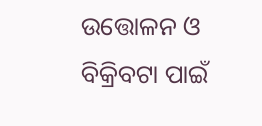ଉତ୍ତୋଳନ ଓ ବିକ୍ରିବଟା ପାଇଁ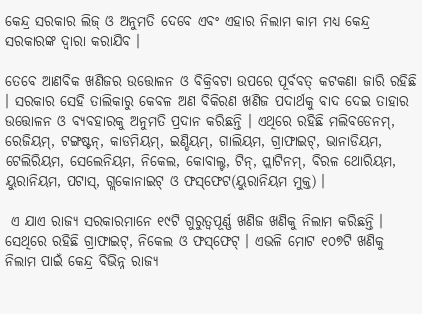କେନ୍ଦ୍ର ସରକାର ଲିଜ୍ ଓ ଅନୁମତି ଦେବେ ଏବଂ ଏହାର ନିଲାମ କାମ ମଧ୍ୟ କେନ୍ଦ୍ର ସରକାରଙ୍କ ଦ୍ୱାରା କରାଯିବ ।

ତେବେ ଆଣବିକ ଖଣିଜର ଉତ୍ତୋଳନ ଓ ବିକ୍ରିବଟା ଉପରେ ପୂର୍ବବତ୍ କଟକଣା ଜାରି ରହିଛି । ସରକାର ସେହି ତାଲିକାରୁ କେବଳ ଅଣ ବିକିରଣ ଖଣିଜ ପଦାର୍ଥକୁ ବାଦ ଦେଇ ତାହାର ଉତ୍ତୋଳନ ଓ ବ୍ୟବହାରକୁ ଅନୁମତି ପ୍ରଦାନ କରିଛନ୍ତି । ଏଥିରେ ରହିଛି ମଲିବଡେନମ୍‌, ରେଜିୟମ୍‌, ଟଙ୍ଗଷ୍ଟନ୍‌, କାଡମିୟମ୍‌, ଇଣ୍ଡିୟମ୍‌, ଗାଲିୟମ, ଗ୍ରାଫାଇଟ୍‌, ଭାନାଡିୟମ, ଟେଲିରିୟମ, ସେଲେନିୟମ, ନିକେଲ, କୋବାଲ୍ଟ, ଟିନ୍‌, ପ୍ଲାଟିନମ୍‌, ବିରଳ ଥୋରିୟମ, ୟୁରାନିୟମ, ପଟାସ୍‌, ଗ୍ଲକୋନାଇଟ୍ ଓ ଫସ୍‌ଫେଟ(ୟୁରାନିୟମ ମୁକ୍ତ) ।

 ଏ ଯାଏ ରାଜ୍ୟ ସରକାରମାନେ ୧୯ଟି ଗୁରୁତ୍ୱପୂର୍ଣ୍ଣ ଖଣିଜ ଖଣିକୁ ନିଲାମ କରିଛନ୍ତି । ସେଥିରେ ରହିଛି ଗ୍ରାଫାଇଟ୍‌, ନିକେଲ ଓ ଫସ୍‌ଫେଟ୍ । ଏଭଳି ମୋଟ ୧୦୭ଟି ଖଣିକୁ ନିଲାମ ପାଇଁ କେନ୍ଦ୍ର ବିଭିନ୍ନ ରାଜ୍ୟ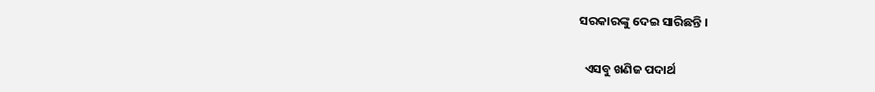ସରକାରଙ୍କୁ ଦେଇ ସାରିଛନ୍ତି ।

  ଏସବୁ ଖଣିଜ ପଦାର୍ଥ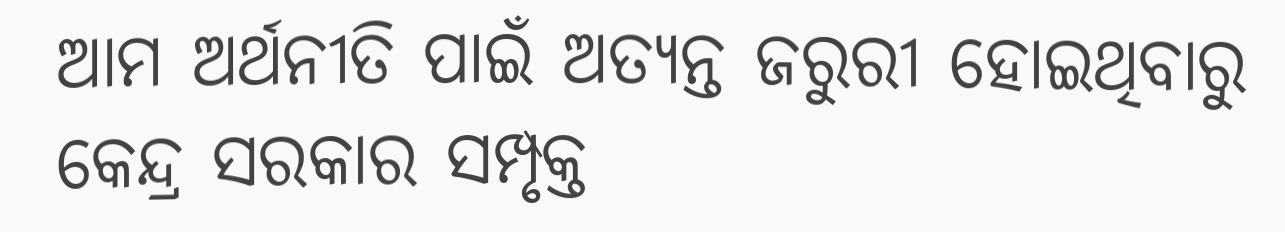ଆମ ଅର୍ଥନୀତି ପାଇଁ ଅତ୍ୟନ୍ତ ଜରୁରୀ ହୋଇଥିବାରୁ କେନ୍ଦ୍ର ସରକାର ସମ୍ପୃକ୍ତ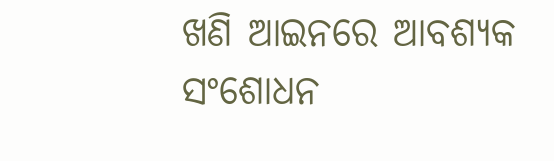ଖଣି ଆଇନରେ ଆବଶ୍ୟକ ସଂଶୋଧନ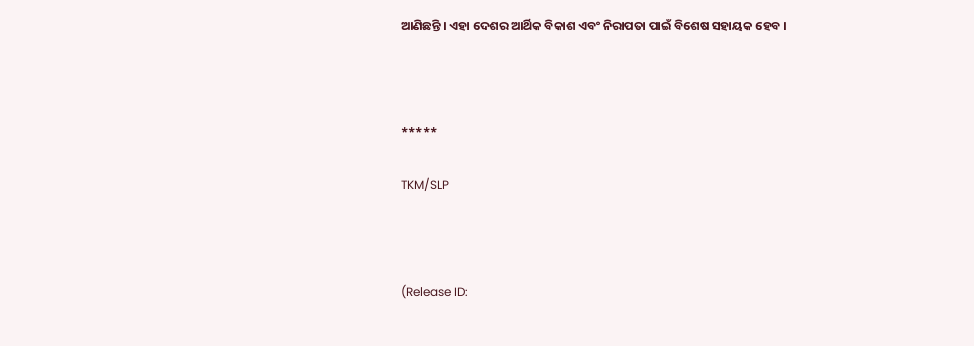ଆଣିଛନ୍ତି । ଏହା ଦେଶର ଆର୍ଥିକ ବିକାଶ ଏବଂ ନିରାପତା ପାଇଁ ବିଶେଷ ସହାୟକ ହେବ ।



*****

TKM/SLP



(Release ID: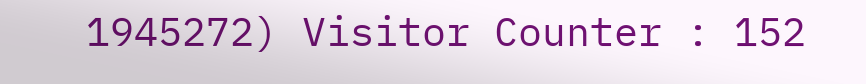1945272) Visitor Counter : 152